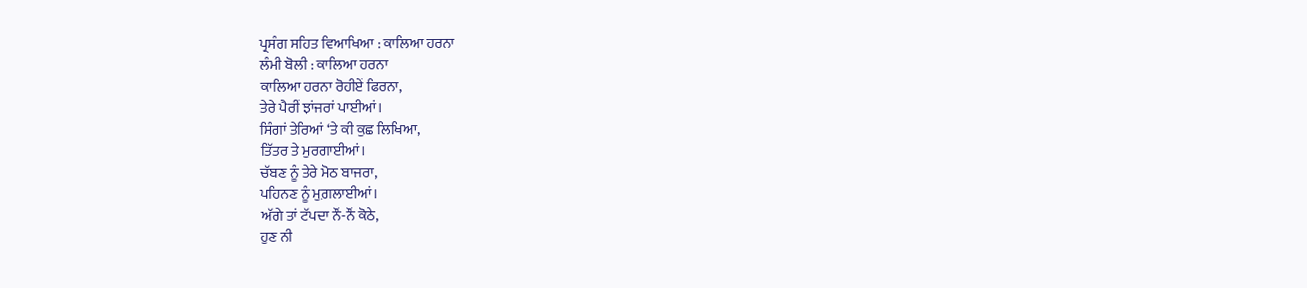ਪ੍ਰਸੰਗ ਸਹਿਤ ਵਿਆਖਿਆ : ਕਾਲਿਆ ਹਰਨਾ
ਲੰਮੀ ਬੋਲੀ : ਕਾਲਿਆ ਹਰਨਾ
ਕਾਲਿਆ ਹਰਨਾ ਰੋਹੀਏਂ ਫਿਰਨਾ,
ਤੇਰੇ ਪੈਰੀਂ ਝਾਂਜਰਾਂ ਪਾਈਆਂ।
ਸਿੰਗਾਂ ਤੇਰਿਆਂ ‘ਤੇ ਕੀ ਕੁਛ ਲਿਖਿਆ,
ਤਿੱਤਰ ਤੇ ਮੁਰਗਾਈਆਂ।
ਚੱਬਣ ਨੂੰ ਤੇਰੇ ਮੋਠ ਬਾਜਰਾ,
ਪਹਿਨਣ ਨੂੰ ਮੁਗ਼ਲਾਈਆਂ।
ਅੱਗੇ ਤਾਂ ਟੱਪਦਾ ਨੌਂ-ਨੌਂ ਕੋਠੇ,
ਹੁਣ ਨੀ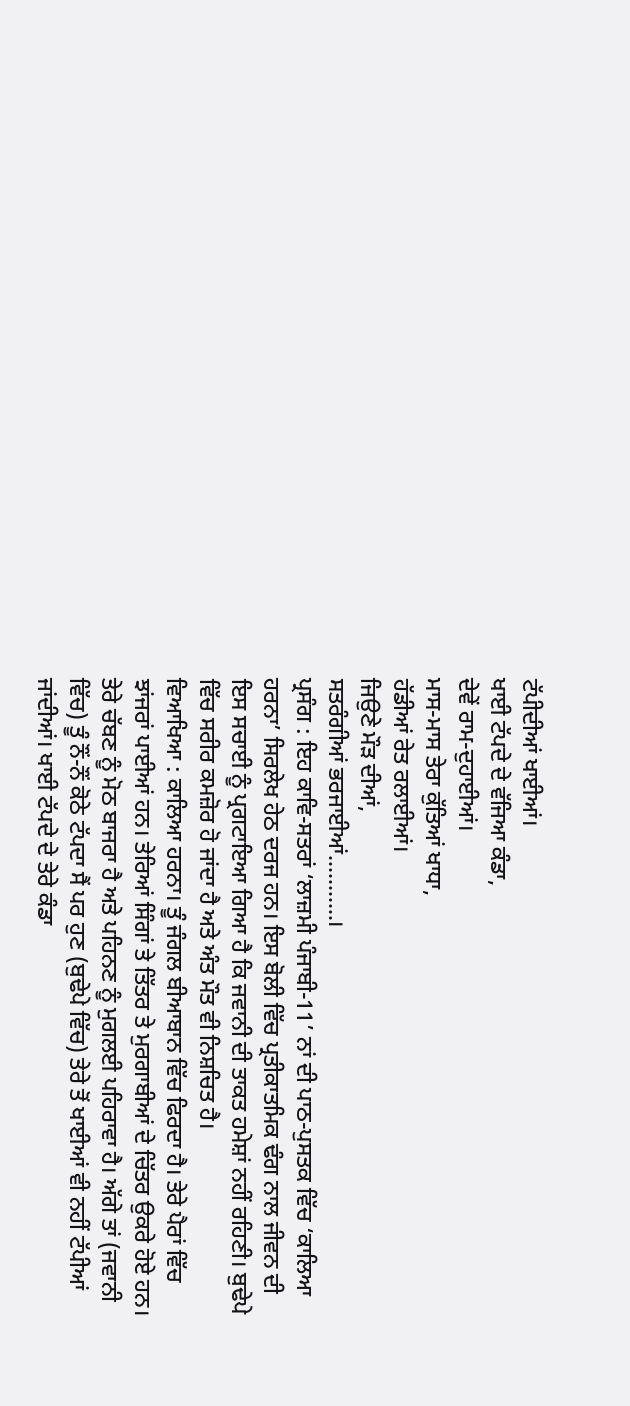ਟੱਪੀਦੀਆਂ ਖਾਈਆਂ।
ਖਾਈ ਟੱਪਦੇ ਦੇ ਵੱਜਿਆ ਕੰਡਾ,
ਦੇਵੇਂ ਰਾਮ-ਦੁਹਾਈਆਂ।
ਮਾਸ-ਮਾਸ ਤੇਰਾ ਕੁੱਤਿਆਂ ਖਾਧਾ,
ਹੱਡੀਆਂ ਰੇਤ ਰਲਾਈਆਂ।
ਜਿਉਣੇ ਮੌੜ ਦੀਆਂ,
ਸਤਰੰਗੀਆਂ ਭਰਜਾਈਆਂ………..।
ਪ੍ਰਸੰਗ : ਇਹ ਕਾਵਿ-ਸਤਰਾਂ ‘ਲਾਜ਼ਮੀ ਪੰਜਾਬੀ-11’ ਨਾਂ ਦੀ ਪਾਠ-ਪੁਸਤਕ ਵਿੱਚ ‘ਕਾਲਿਆ ਹਰਨਾ’ ਸਿਰਲੇਖ ਹੇਠ ਦਰਜ ਹਨ। ਇਸ ਬੋਲੀ ਵਿੱਚ ਪ੍ਰਤੀਕਾਤਮਿਕ ਢੰਗ ਨਾਲ ਜੀਵਨ ਦੀ ਇਸ ਸਚਾਈ ਨੂੰ ਪ੍ਰਗਟਾਇਆ ਗਿਆ ਹੈ ਕਿ ਜਵਾਨੀ ਦੀ ਤਾਕਤ ਹਮੇਸ਼ਾਂ ਨਹੀਂ ਰਹਿਣੀ। ਬੁਢੇਪੇ ਵਿੱਚ ਸਰੀਰ ਕਮਜ਼ੋਰ ਹੋ ਜਾਂਦਾ ਹੈ ਅਤੇ ਅੰਤ ਮੌਤ ਵੀ ਨਿਸ਼ਚਿਤ ਹੈ।
ਵਿਆਖਿਆ : ਕਾਲਿਆ ਹਰਨਾ। ਤੂੰ ਜੰਗਲ ਬੀਆਬਾਨ ਵਿੱਚ ਫਿਰਦਾ ਹੈ। ਤੇਰੇ ਪੈਰਾਂ ਵਿੱਚ ਝਾਂਜਰਾਂ ਪਾਈਆਂ ਹਨ। ਤੇਰਿਆਂ ਸਿੰਗਾਂ ਤੇ ਤਿੱਤਰ ਤੇ ਮੁਰਗਾਬੀਆਂ ਦੇ ਚਿੱਤਰ ਉਕਰੇ ਹੋਏ ਹਨ। ਤੇਰੇ ਚੱਬਣ ਨੂੰ ਮੋਠ ਬਾਜਰਾ ਹੈ ਅਤੇ ਪਹਿਨਣ ਨੂੰ ਮੁਗਲਈ ਪਹਿਰਾਵਾ ਹੈ। ਅੱਗੇ ਤਾਂ (ਜਵਾਨੀ ਵਿੱਚ) ਤੂੰ ਨੌਂ-ਨੌਂ ਕੋਠੇ ਟੱਪਦਾ ਸੈਂ ਪਰ ਹੁਣ (ਬੁਢੇਪੇ ਵਿੱਚ) ਤੇਰੇ ਤੋਂ ਖਾਈਆਂ ਵੀ ਨਹੀਂ ਟੱਪੀਆਂ ਜਾਂਦੀਆਂ। ਖਾਈ ਟੱਪਦੇ ਦੇ ਤੇਰੇ ਕੰਡਾ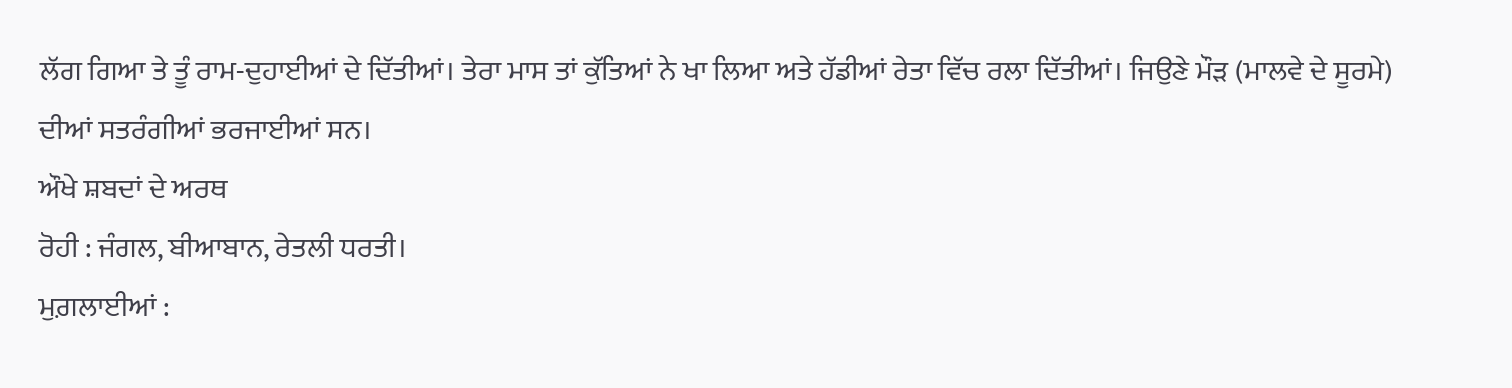ਲੱਗ ਗਿਆ ਤੇ ਤੂੰ ਰਾਮ-ਦੁਹਾਈਆਂ ਦੇ ਦਿੱਤੀਆਂ। ਤੇਰਾ ਮਾਸ ਤਾਂ ਕੁੱਤਿਆਂ ਨੇ ਖਾ ਲਿਆ ਅਤੇ ਹੱਡੀਆਂ ਰੇਤਾ ਵਿੱਚ ਰਲਾ ਦਿੱਤੀਆਂ। ਜਿਉਣੇ ਮੌੜ (ਮਾਲਵੇ ਦੇ ਸੂਰਮੇ) ਦੀਆਂ ਸਤਰੰਗੀਆਂ ਭਰਜਾਈਆਂ ਸਨ।
ਔਖੇ ਸ਼ਬਦਾਂ ਦੇ ਅਰਥ
ਰੋਹੀ : ਜੰਗਲ, ਬੀਆਬਾਨ, ਰੇਤਲੀ ਧਰਤੀ।
ਮੁਗ਼ਲਾਈਆਂ :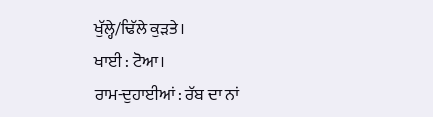ਖੁੱਲ੍ਹੇ/ਢਿੱਲੇ ਕੁੜਤੇ।
ਖਾਈ : ਟੋਆ।
ਰਾਮ-ਦੁਹਾਈਆਂ : ਰੱਬ ਦਾ ਨਾਂ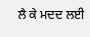ਲੈ ਕੇ ਮਦਦ ਲਈ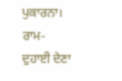ਪੁਕਾਰਨਾ।
ਰਾਮ-ਦੁਹਾਈ ਦੇਣਾ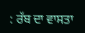: ਰੱਬ ਦਾ ਵਾਸਤਾ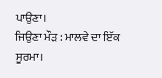ਪਾਉਣਾ।
ਜਿਉਣਾ ਮੌੜ : ਮਾਲਵੇ ਦਾ ਇੱਕ ਸੂਰਮਾ।